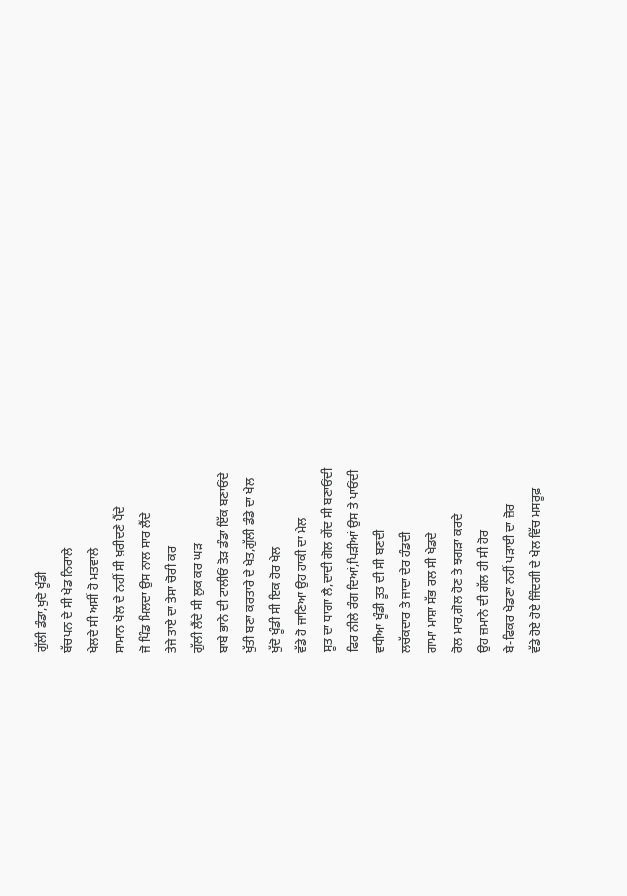ਗੁੱਲੀ ਡੰਡਾ,ਖੁਦੋ ਖੂੰਡੀ
ਬੱਚਪਨ ਦੇ ਸੀ ਖੇਡ ਨਿਰਾਲੇ
ਖੇਲਦੇ ਸੀ ਅਸੀਂ ਹੋ ਮਤਵਾਲੇ
ਸਾਮਾਨ ਖੇਲ ਦੇ ਨਹੀਂ ਸੀ ਖ਼ਰੀਦਣੇ ਪੈਂਦੇ
ਜੋ ਪਿੰਡ ਮਿਲਦਾ ਉਸ ਨਾਲ ਸਾਰ ਲੈਂਦੇ
ਤੇਜੇ ਤਾਏ ਦਾ ਤੇਸਾ ਚੋਰੀ ਕਰ
ਗੁੱਲੀ ਲੈਂਦੇ ਸੀ ਲੁਕ ਕਰ ਘੜ
ਬਾਬੇ ਭਾਨੇ ਦੀ ਟਾਲੀਓਂ ਤੋੜ ਡੰਡਾ ਇੱਕ ਬਣਾਓਂਦੇ
ਖੁੱਤੀ ਬਣਾ ਕਰਤਾਰੇ ਦੇ ਖੇਤ,ਗੁੱਲੀ ਡੰਡੇ ਦਾ ਖੇਲ
ਖੁੱਦੋ ਖੂੰਡੀ ਸੀ ਇਕ ਹੋਰ ਖੇਲ
ਵੱਡੇ ਹੋ ਜਾਣਿਆ ਉਹ ਹਾਕੀ ਦਾ ਮੇਲ
ਸੂਤ ਦਾ ਧਾਗਾ ਲੈ,ਦਾਦੀ ਗੋਲ ਗੇਂਦ ਸੀ ਬਣਾਓਂਦੀ
ਫਿਰ ਨੀਲੇ ਰੰਗ ਦਿਆਂ,ਪਿੜੀਆਂ ਉਸ ਤੇ ਪਾਓਂਦੀ
ਵਧੀਆ ਖੂੰਡੀ ਤੂਤ ਦੀ ਸੀ ਬਣਦੀ
ਲਚੱਕਦਾਰ ਤੇ ਜਾਦਾ ਦੇਰ ਹੰਡਦੀ
ਗਾਮਾ ਮਾਸ਼ਾ ਸੱਭ ਰਲ ਸੀ ਖੇਡਦੇ
ਰੋਲ ਮਾਰ,ਗੋਲ ਹੋਣ ਤੇ ਝਗੜਾ ਕਰਦੇ
ਉਹ ਜ਼ਮਾਨੇ ਦੀ ਗੱਲ ਹੀ ਸੀ ਹੋਰ
ਬੇ-ਫਿਕਰ ਖੇਡਣਾ ਨਹੀਂ ਪੜਾਈ ਦਾ ਜ਼ੋਰ
ਵੱਡੇ ਹੋਏ ਹੋਏ ਜਿੰਦਗੀ ਦੇ ਖੇਲ ਵਿੱਚ ਮਸਰੂਫ਼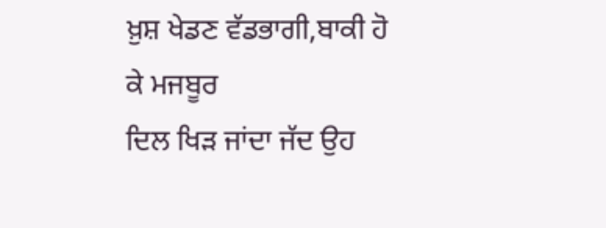ਖ਼ੁਸ਼ ਖੇਡਣ ਵੱਡਭਾਗੀ,ਬਾਕੀ ਹੋ ਕੇ ਮਜਬੂਰ
ਦਿਲ ਖਿੜ ਜਾਂਦਾ ਜੱਦ ਉਹ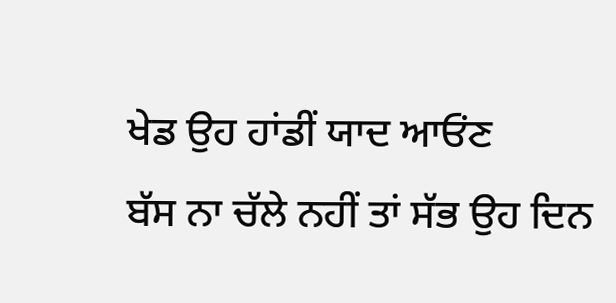ਖੇਡ ਉਹ ਹਾਂਡੀਂ ਯਾਦ ਆਓਂਣ
ਬੱਸ ਨਾ ਚੱਲੇ ਨਹੀਂ ਤਾਂ ਸੱਭ ਉਹ ਦਿਨ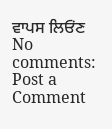ਵਾਪਸ ਲਿਓਂਣ
No comments:
Post a Comment